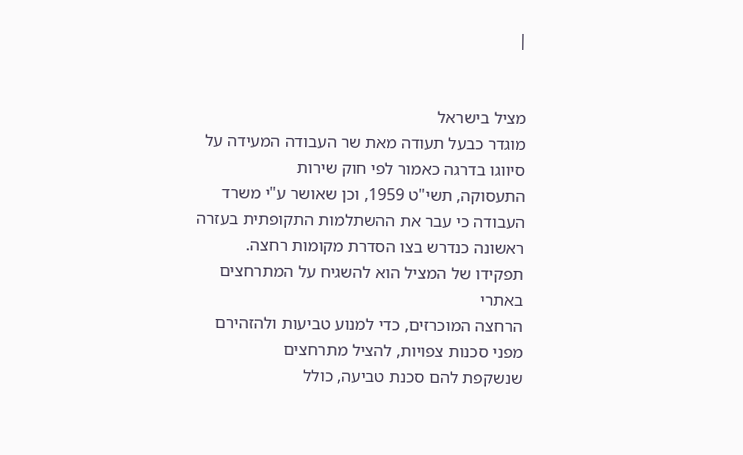|


מציל בישראל
מוגדר כבעל תעודה מאת שר העבודה המעידה על סיווגו בדרגה כאמור לפי חוק שירות
התעסוקה, תשי"ט 1959, וכן שאושר ע"י משרד העבודה כי עבר את ההשתלמות התקופתית בעזרה
ראשונה כנדרש בצו הסדרת מקומות רחצה. תפקידו של המציל הוא להשגיח על המתרחצים באתרי
הרחצה המוכרזים, כדי למנוע טביעות ולהזהירם מפני סכנות צפויות, להציל מתרחצים
שנשקפת להם סכנת טביעה, כולל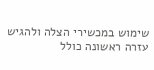שימוש במכשירי הצלה ולהגיש עזרה ראשונה כולל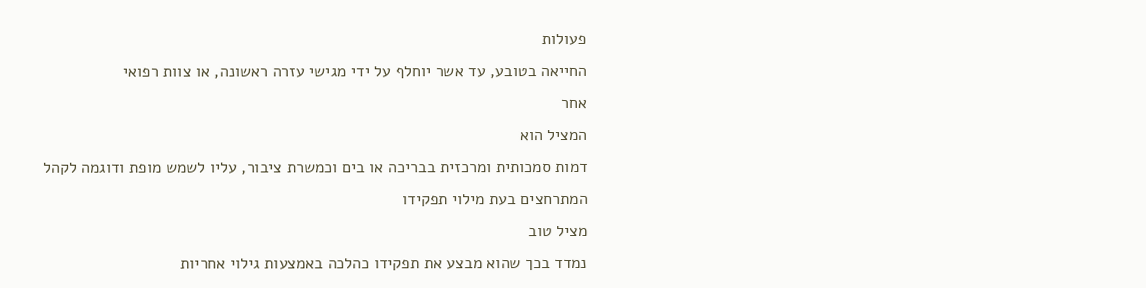פעולות
החייאה בטובע, עד אשר יוחלף על ידי מגישי עזרה ראשונה, או צוות רפואי
אחר
המציל הוא
דמות סמכותית ומרכזית בבריכה או בים וכמשרת ציבור, עליו לשמש מופת ודוגמה לקהל
המתרחצים בעת מילוי תפקידו
מציל טוב
נמדד בכך שהוא מבצע את תפקידו כהלכה באמצעות גילוי אחריות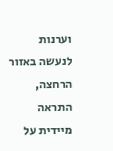וערנות לנעשה באזור
הרחצה, התראה מיידית על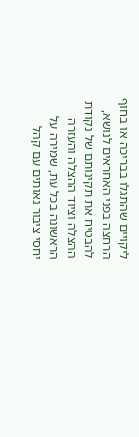ליקויים שהתגלו בבריכה או בחוף הרחצה בפני האחראים לנושא,
להבטיח את תקינותם של נקודת ההצלה וציוד ההצלה והעזרה הראשונה בכל עת, שמירה על
יחסי ציבור נאותים עם קהל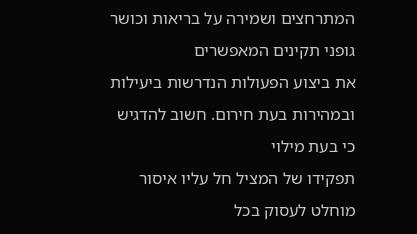המתרחצים ושמירה על בריאות וכושר גופני תקינים המאפשרים
את ביצוע הפעולות הנדרשות ביעילות ובמהירות בעת חירום. חשוב להדגיש כי בעת מילוי
תפקידו של המציל חל עליו איסור מוחלט לעסוק בכל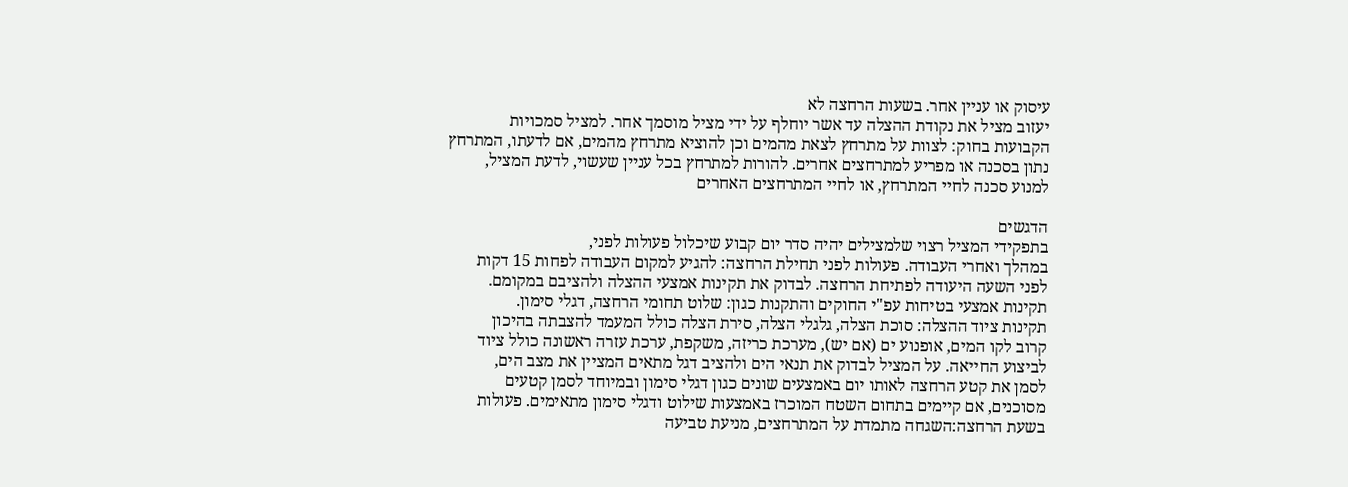עיסוק או עניין אחר. בשעות הרחצה לא
יעזוב מציל את נקודת ההצלה עד אשר יוחלף על ידי מציל מוסמך אחר. למציל סמכויות
הקבועות בחוק: לצוות על מתרחץ לצאת מהמים וכן להוציא מתרחץ מהמים, אם לדעתו, המתרחץ
נתון בסכנה או מפריע למתרחצים אחרים. להורות למתרחץ בכל עניין שעשוי, לדעת המציל,
למנוע סכנה לחיי המתרחץ, או לחיי המתרחצים האחרים

הדגשים
בתפקידי המציל רצוי שלמצילים יהיה סדר יום קבוע שיכלול פעולות לפני,
במהלך ואחרי העבודה. פעולות לפני תחילת הרחצה: להגיע למקום העבודה לפחות 15 דקות
לפני השעה היעודה לפתיחת הרחצה. לבדוק את תקינות אמצעי ההצלה ולהציבם במקומם.
תקינות אמצעי בטיחות עפ"י החוקים והתקנות כגון: שלוט תחומי הרחצה, דגלי סימון.
תקינות ציוד ההצלה: סוכת הצלה, גלגלי הצלה, סירת הצלה כולל המעמד להצבתה בהיכון
קרוב לקו המים, אופנוע ים (אם יש), מערכת כריזה, משקפת, ערכת עזרה ראשונה כולל ציוד
לביצוע החייאה. על המציל לבדוק את תנאי הים ולהציב דגל מתאים המציין את מצב הים,
לסמן את קטע הרחצה לאותו יום באמצעים שונים כגון דגלי סימון ובמיוחד לסמן קטעים
מסוכנים, אם קיימים בתחום השטח המוכרז באמצעות שילוט ודגלי סימון מתאימים. פעולות
בשעת הרחצה:השגחה מתמדת על המתרחצים, מניעת טביעה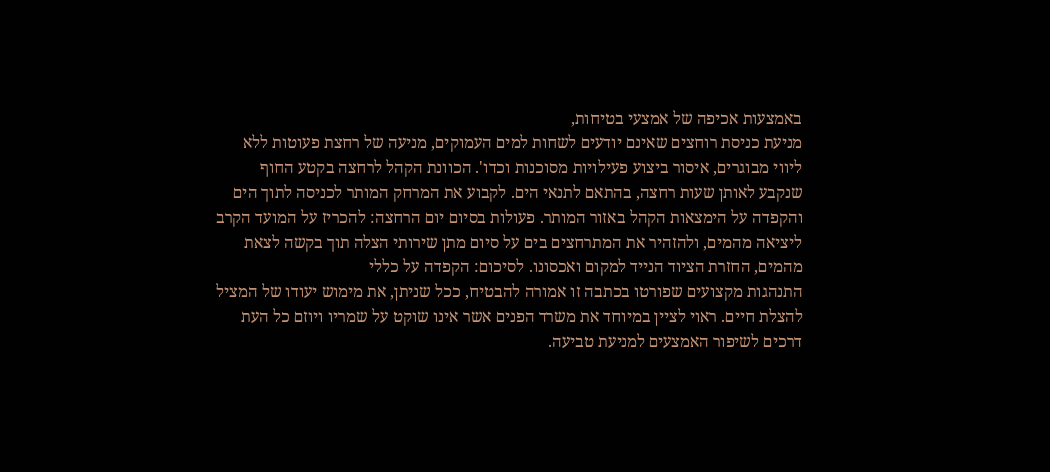באמצעות אכיפה של אמצעי בטיחות,
מניעת כניסת רוחצים שאינם יודעים לשחות למים העמוקים, מניעה של רחצת פעוטות ללא
ליווי מבוגרים, איסור ביצוע פעילויות מסוכנות וכדו'. הכוונת הקהל לרחצה בקטע החוף
שנקבע לאותן שעות רחצה, בהתאם לתנאי הים. לקבוע את המרחק המותר לכניסה לתוך הים
והקפדה על הימצאות הקהל באזור המותר. פעולות בסיום יום הרחצה: להכריז על המועד הקרב
ליציאה מהמים, ולהזהיר את המתרחצים בים על סיום מתן שירותי הצלה תוך בקשה לצאת
מהמים, החזרת הציוד הנייד למקום ואכסונו. לסיכום: הקפדה על כללי
התנהגות מקצועים שפורטו בכתבה זו אמורה להבטיח, ככל שניתן, את מימוש יעודו של המציל
להצלת חיים. ראוי לציין במיוחד את משרד הפנים אשר אינו שוקט על שמריו ויוזם כל העת
דרכים לשיפור האמצעים למניעת טביעה.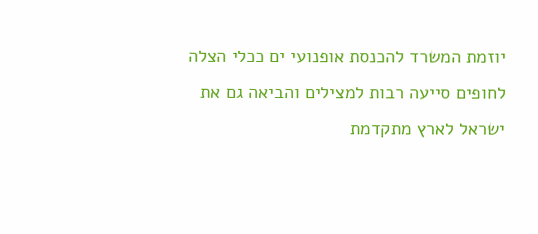יוזמת המשרד להכנסת אופנועי ים ככלי הצלה
לחופים סייעה רבות למצילים והביאה גם את ישראל לארץ מתקדמת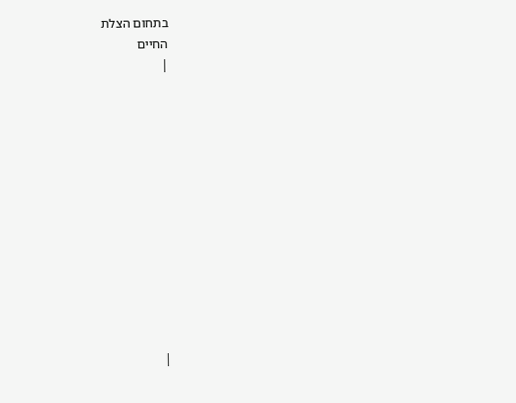בתחום הצלת
החיים
|













|